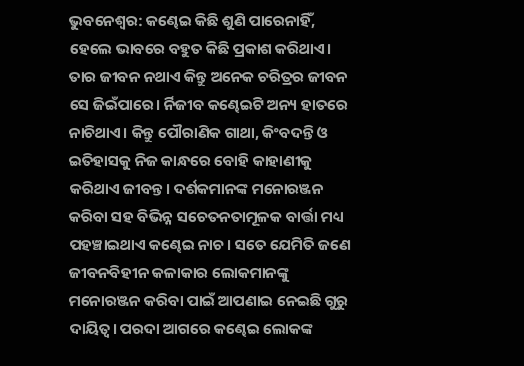ଭୁବନେଶ୍ୱର: କଣ୍ଢେଇ କିଛି ଶୁଣି ପାରେନାହିଁ, ହେଲେ ଭାବରେ ବହୁତ କିଛି ପ୍ରକାଶ କରିଥାଏ। ତାର ଜୀବନ ନଥାଏ କିନ୍ତୁ ଅନେକ ଚରିତ୍ରର ଜୀବନ ସେ ଜିଇଁପାରେ। ର୍ନିଜୀବ କଣ୍ଢେଇଟି ଅନ୍ୟ ହାତରେ ନାଚିଥାଏ। କିନ୍ତୁ ପୌରାଣିକ ଗାଥା, କିଂବଦନ୍ତି ଓ ଇତିହାସକୁ ନିଜ କାନ୍ଧରେ ବୋହି କାହାଣୀକୁ କରିଥାଏ ଜୀବନ୍ତ। ଦର୍ଶକମାନଙ୍କ ମନୋରଞ୍ଜନ କରିବା ସହ ବିଭିନ୍ନ ସଚେତନତାମୂଳକ ବାର୍ତ୍ତା ମଧ୍ୟ ପହଞ୍ଚାଇଥାଏ କଣ୍ଢେଇ ନାଚ। ସତେ ଯେମିତି ଜଣେ ଜୀବନବିହୀନ କଳାକାର ଲୋକମାନଙ୍କୁ ମନୋରଞ୍ଜନ କରିବା ପାଇଁ ଆପଣାଇ ନେଇଛି ଗୁରୁ ଦାୟିତ୍ବ। ପରଦା ଆଗରେ କଣ୍ଢେଇ ଲୋକଙ୍କ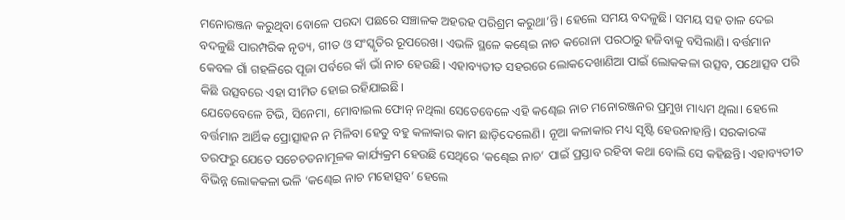ମନୋରଞ୍ଜନ କରୁଥିବା ବୋଳେ ପରଦା ପଛରେ ସଞ୍ଚାଳକ ଅହରହ ପରିଶ୍ରମ କରୁଥା’ନ୍ତି। ହେଲେ ସମୟ ବଦଳୁଛି। ସମୟ ସହ ତାଳ ଦେଇ ବଦଳୁଛି ପାରମ୍ପରିକ ନୃତ୍ୟ, ଗୀତ ଓ ସଂସ୍କୃତିର ରୂପରେଖ। ଏଭଳି ସ୍ଥଳେ କଣ୍ଢେଇ ନାଚ କରୋନା ପରଠାରୁ ହଜିବାକୁ ବସିଲାଣି। ବର୍ତ୍ତମାନ କେବଳ ଗାଁ ଗହଳିରେ ପୂଜା ପର୍ବରେ କାଁ ଭାଁ ନାଚ ହେଉଛି। ଏହାବ୍ୟତୀତ ସହରରେ ଲୋକଦେଖାଣିଆ ପାଇଁ ଲୋକକଳା ଉତ୍ସବ, ପଥୋତ୍ସବ ପରି କିଛି ଉତ୍ସବରେ ଏହା ସୀମିତ ହୋଇ ରହିଯାଇଛି।
ଯେତେବେଳେ ଟିଭି, ସିନେମା, ମୋବାଇଲ ଫୋନ୍ ନଥିଲା ସେତେବେଳେ ଏହି କଣ୍ଢେଇ ନାଚ ମନୋରଞ୍ଜନର ପ୍ରମୁଖ ମାଧ୍ୟମ ଥିଲା। ହେଲେ ବର୍ତ୍ତମାନ ଆର୍ଥିକ ପ୍ରୋତ୍ସାହନ ନ ମିଳିବା ହେତୁ ବହୁ କଳାକାର କାମ ଛାଡ଼ିଦେଲେଣି। ନୂଆ କଳାକାର ମଧ୍ୟ ସୃଷ୍ଟି ହେଉନାହାନ୍ତି। ସରକାରଙ୍କ ତରଫରୁ ଯେତେ ସଚେଚତନାମୂଳକ କାର୍ଯ୍ୟକ୍ରମ ହେଉଛି ସେଥିରେ ‘କଣ୍ଢେଇ ନାଚ’ ପାଇଁ ପ୍ରସ୍ତାବ ରହିବା କଥା ବୋଲି ସେ କହିଛନ୍ତି। ଏହାବ୍ୟତୀତ ବିଭିନ୍ନ ଲୋକକଳା ଭଳି ‘କଣ୍ଢେଇ ନାଚ ମହୋତ୍ସବ’ ହେଲେ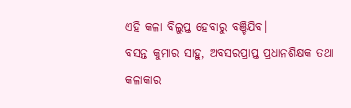ଏହି କଳା ବିଲୁପ୍ତ ହେବାରୁ ବଞ୍ଚିଯିବ।
ବସନ୍ତ କୁମାର ସାହୁ, ଅବସରପ୍ରାପ୍ତ ପ୍ରଧାନଶିକ୍ଷକ ତଥା କଳାକାର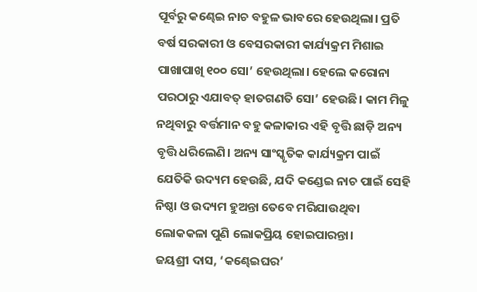ପୂର୍ବରୁ କଣ୍ଢେଇ ନାଚ ବହୁଳ ଭାବରେ ହେଉଥିଲା। ପ୍ରତି ବର୍ଷ ସରକାରୀ ଓ ବେସରକାରୀ କାର୍ଯ୍ୟକ୍ରମ ମିଶାଇ ପାଖାପାଖି ୧୦୦ ସୋ’ ହେଉଥିଲା। ହେଲେ କରୋନା ପରଠାରୁ ଏଯାବତ୍ ହାତଗଣତି ସୋ’ ହେଉଛି। କାମ ମିଳୁ ନଥିବାରୁ ବର୍ତ୍ତମାନ ବହୁ କଳାକାର ଏହି ବୃତ୍ତି ଛାଡ଼ି ଅନ୍ୟ ବୃତ୍ତି ଧରିଲେଣି। ଅନ୍ୟ ସାଂସ୍କୃତିକ କାର୍ଯ୍ୟକ୍ରମ ପାଇଁ ଯେତିକି ଉଦ୍ୟମ ହେଉଛି, ଯଦି କଣ୍ଡେଇ ନାଚ ପାଇଁ ସେହି ନିଷ୍ଠା ଓ ଉଦ୍ୟମ ହୁଅନ୍ତା ତେବେ ମରିଯାଉଥିବା ଲୋକକଳା ପୁଣି ଲୋକପ୍ରିୟ ହୋଇପାରନ୍ତା।
ଜୟଶ୍ରୀ ଦାସ, ‘କଣ୍ଢେଇଘର’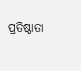ପ୍ରତିଷ୍ଠାତା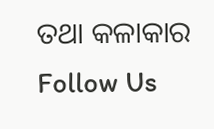ତଥା କଳାକାର
Follow Us